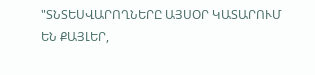"ՏՆՏԵՍՎԱՐՈՂՆԵՐԸ ԱՅՍՕՐ ԿԱՏԱՐՈՒՄ ԵՆ ՔԱՅԼԵՐ,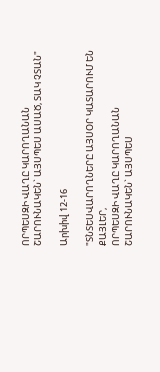ՈՐՊԵՍԶԻ ՎԱՂԸ ԿԱՐՈՂԱՆԱՆ ՇԱՐՈՒՆԱԿԵՆ` ԱՅՍՊԵՍ ԱՍԱԾ, ՏԱԿ ՉՏԱՆ"

Արխիվ 12-16

"ՏՆՏԵՍՎԱՐՈՂՆԵՐԸ ԱՅՍՕՐ ԿԱՏԱՐՈՒՄ ԵՆ ՔԱՅԼԵՐ,
ՈՐՊԵՍԶԻ ՎԱՂԸ ԿԱՐՈՂԱՆԱՆ ՇԱՐՈՒՆԱԿԵՆ` ԱՅՍՊԵՍ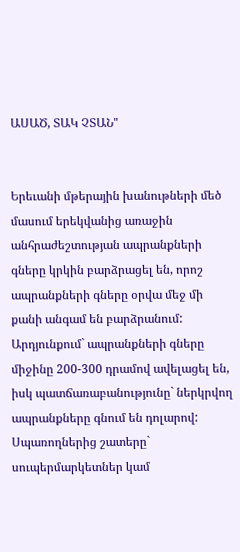ԱՍԱԾ, ՏԱԿ ՉՏԱՆ"


Երեւանի մթերային խանութների մեծ մասում երեկվանից առաջին անհրաժեշտության ապրանքների գները կրկին բարձրացել են, որոշ ապրանքների գները օրվա մեջ մի քանի անգամ են բարձրանում:
Արդյունքում` ապրանքների գները միջինը 200-300 դրամով ավելացել են, իսկ պատճառաբանությունը` ներկրվող ապրանքները գնում են դոլարով: Սպառողներից շատերը` սուպերմարկետներ կամ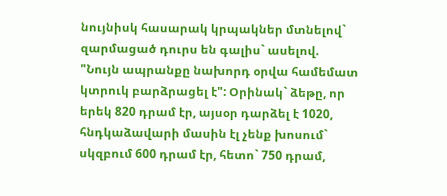նույնիսկ հասարակ կրպակներ մտնելով` զարմացած դուրս են գալիս` ասելով. "Նույն ապրանքը նախորդ օրվա համեմատ կտրուկ բարձրացել է": Օրինակ` ձեթը, որ երեկ 820 դրամ էր, այսօր դարձել է 1020, հնդկաձավարի մասին էլ չենք խոսում` սկզբում 600 դրամ էր, հետո` 750 դրամ,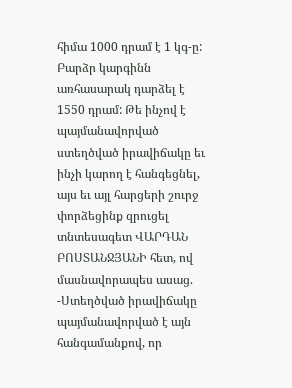հիմա 1000 դրամ է 1 կգ-ը: Բարձր կարգինն առհասարակ դարձել է 1550 դրամ: Թե ինչով է պայմանավորված ստեղծված իրավիճակը եւ ինչի կարող է հանգեցնել, այս եւ այլ հարցերի շուրջ փորձեցինք զրուցել տնտեսագետ ՎԱՐԴԱՆ ԲՈՍՏԱՆՋՅԱՆԻ հետ, ով մասնավորապես ասաց.
-Ստեղծված իրավիճակը պայմանավորված է այն հանգամանքով, որ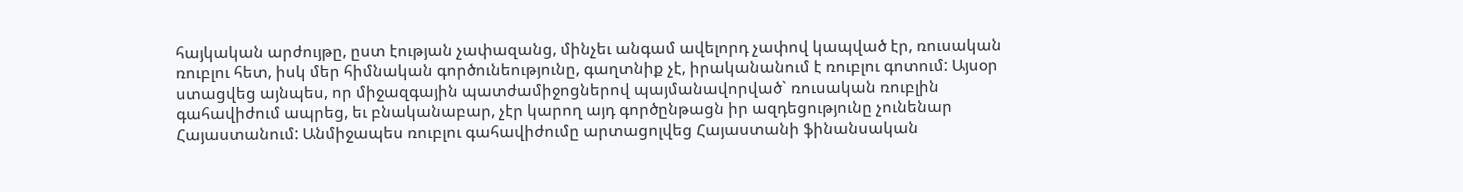հայկական արժույթը, ըստ էության չափազանց, մինչեւ անգամ ավելորդ չափով կապված էր, ռուսական ռուբլու հետ, իսկ մեր հիմնական գործունեությունը, գաղտնիք չէ, իրականանում է ռուբլու գոտում: Այսօր ստացվեց այնպես, որ միջազգային պատժամիջոցներով պայմանավորված` ռուսական ռուբլին գահավիժում ապրեց, եւ բնականաբար, չէր կարող այդ գործընթացն իր ազդեցությունը չունենար Հայաստանում: Անմիջապես ռուբլու գահավիժումը արտացոլվեց Հայաստանի ֆինանսական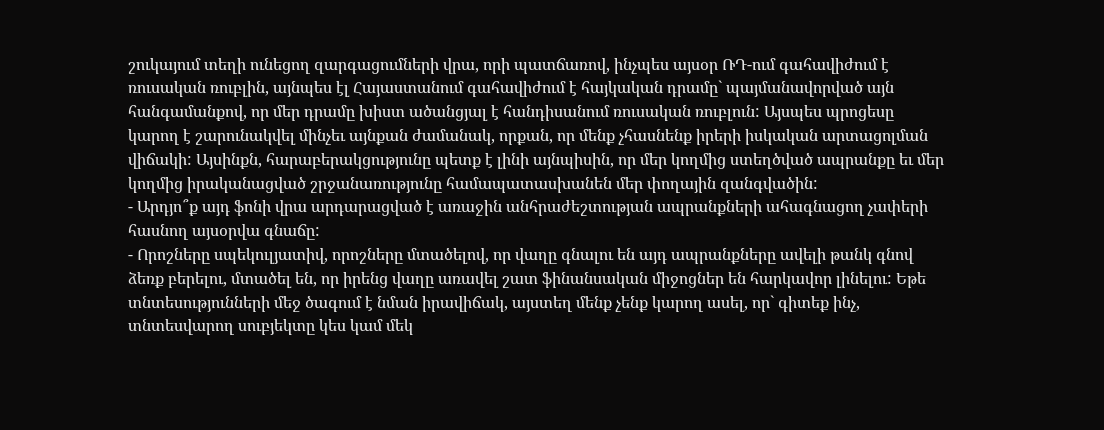շուկայում տեղի ունեցող զարգացումների վրա, որի պատճառով, ինչպես այսօր ՌԴ-ում գահավիժում է ռուսական ռուբլին, այնպես էլ Հայաստանում գահավիժում է հայկական դրամը` պայմանավորված այն հանգամանքով, որ մեր դրամը խիստ ածանցյալ է հանդիսանում ռուսական ռուբլուն: Այսպես պրոցեսը կարող է շարունակվել մինչեւ այնքան ժամանակ, որքան, որ մենք չհասնենք իրերի իսկական արտացոլման վիճակի: Այսինքն, հարաբերակցությունը պետք է լինի այնպիսին, որ մեր կողմից ստեղծված ապրանքը եւ մեր կողմից իրականացված շրջանառությունը համապատասխանեն մեր փողային զանգվածին:
- Արդյո՞ք այդ ֆոնի վրա արդարացված է առաջին անհրաժեշտության ապրանքների ահագնացող չափերի հասնող այսօրվա գնաճը:
- Որոշները սպեկուլյատիվ, որոշները մտածելով, որ վաղը գնալու են այդ ապրանքները ավելի թանկ գնով ձեռք բերելու, մտածել են, որ իրենց վաղը առավել շատ ֆինանսական միջոցներ են հարկավոր լինելու: Եթե տնտեսությունների մեջ ծագում է նման իրավիճակ, այստեղ մենք չենք կարող ասել, որ` գիտեք ինչ, տնտեսվարող սուբյեկտը կես կամ մեկ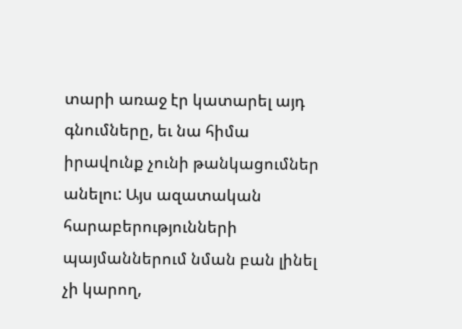տարի առաջ էր կատարել այդ գնումները, եւ նա հիմա իրավունք չունի թանկացումներ անելու: Այս ազատական հարաբերությունների պայմաններում նման բան լինել չի կարող,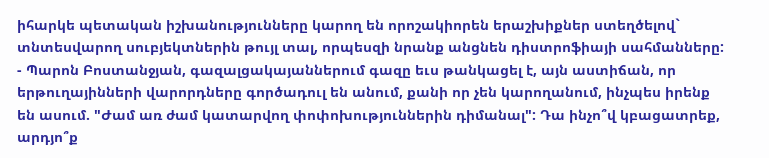իհարկե պետական իշխանությունները կարող են որոշակիորեն երաշխիքներ ստեղծելով` տնտեսվարող սուբյեկտներին թույլ տալ, որպեսզի նրանք անցնեն դիստրոֆիայի սահմանները:
- Պարոն Բոստանջյան, գազալցակայաններում գազը եւս թանկացել է, այն աստիճան, որ երթուղայինների վարորդները գործադուլ են անում, քանի որ չեն կարողանում, ինչպես իրենք են ասում. "Ժամ առ ժամ կատարվող փոփոխություններին դիմանալ": Դա ինչո՞վ կբացատրեք, արդյո՞ք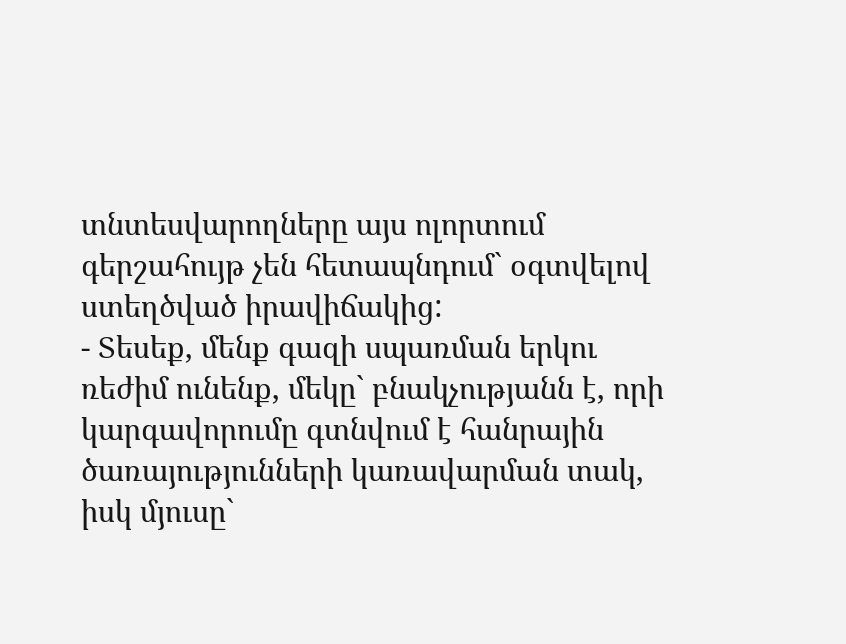տնտեսվարողները այս ոլորտում գերշահույթ չեն հետապնդում` օգտվելով ստեղծված իրավիճակից:
- Տեսեք, մենք գազի սպառման երկու ռեժիմ ունենք, մեկը` բնակչությանն է, որի կարգավորումը գտնվում է հանրային ծառայությունների կառավարման տակ, իսկ մյուսը`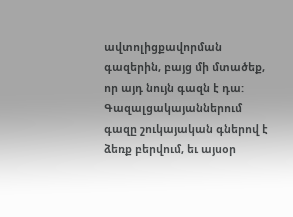ավտոլիցքավորման գազերին, բայց մի մտածեք, որ այդ նույն գազն է դա: Գազալցակայաններում գազը շուկայական գներով է ձեռք բերվում, եւ այսօր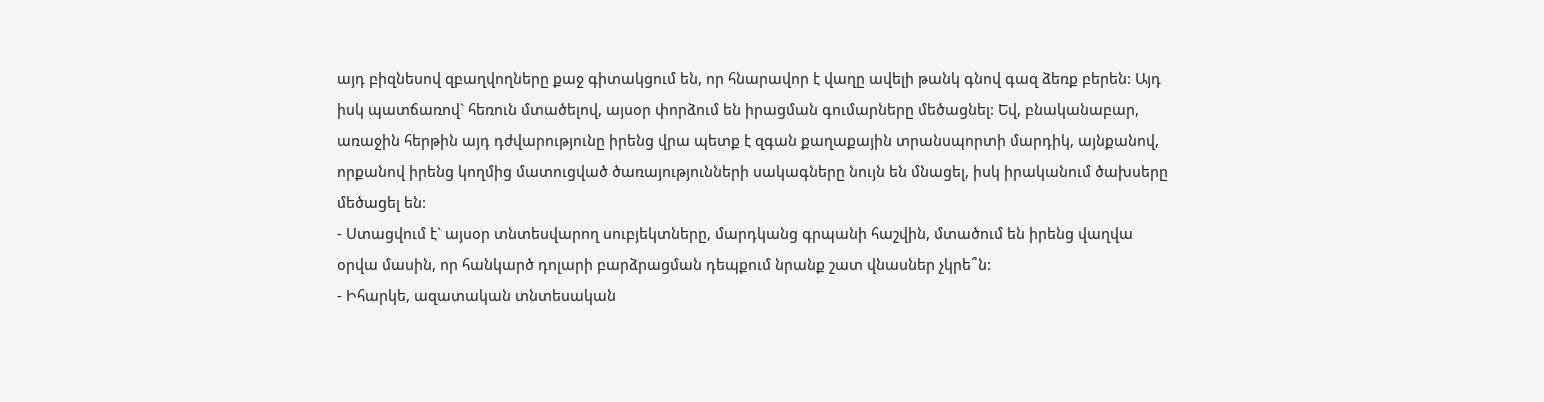այդ բիզնեսով զբաղվողները քաջ գիտակցում են, որ հնարավոր է վաղը ավելի թանկ գնով գազ ձեռք բերեն: Այդ իսկ պատճառով` հեռուն մտածելով, այսօր փորձում են իրացման գումարները մեծացնել: Եվ, բնականաբար, առաջին հերթին այդ դժվարությունը իրենց վրա պետք է զգան քաղաքային տրանսպորտի մարդիկ, այնքանով, որքանով իրենց կողմից մատուցված ծառայությունների սակագները նույն են մնացել, իսկ իրականում ծախսերը մեծացել են:
- Ստացվում է` այսօր տնտեսվարող սուբյեկտները, մարդկանց գրպանի հաշվին, մտածում են իրենց վաղվա օրվա մասին, որ հանկարծ դոլարի բարձրացման դեպքում նրանք շատ վնասներ չկրե՞ն:
- Իհարկե, ազատական տնտեսական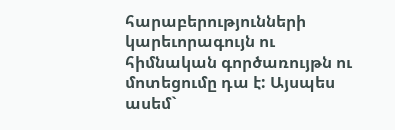հարաբերությունների կարեւորագույն ու հիմնական գործառույթն ու մոտեցումը դա է: Այսպես ասեմ`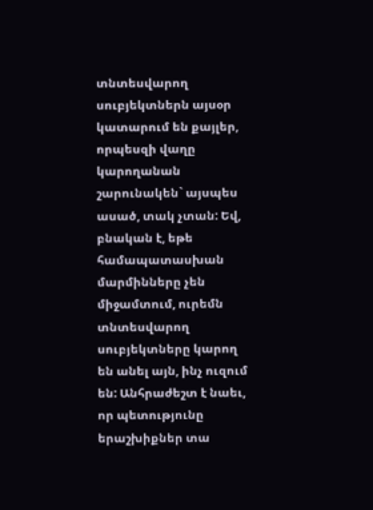տնտեսվարող սուբյեկտներն այսօր կատարում են քայլեր, որպեսզի վաղը կարողանան շարունակեն` այսպես ասած, տակ չտան: Եվ, բնական է, եթե համապատասխան մարմինները չեն միջամտում, ուրեմն տնտեսվարող սուբյեկտները կարող են անել այն, ինչ ուզում են: Անհրաժեշտ է նաեւ, որ պետությունը երաշխիքներ տա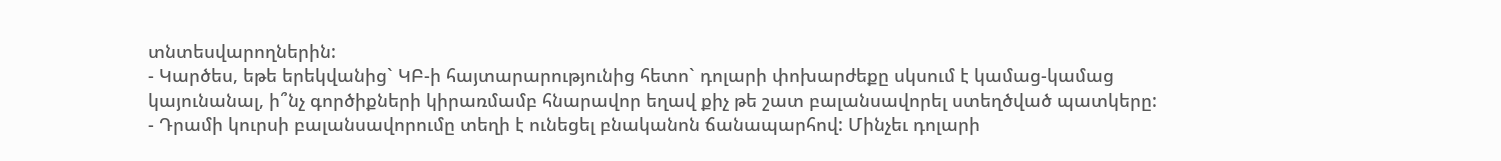տնտեսվարողներին:
- Կարծես, եթե երեկվանից` ԿԲ-ի հայտարարությունից հետո` դոլարի փոխարժեքը սկսում է կամաց-կամաց կայունանալ, ի՞նչ գործիքների կիրառմամբ հնարավոր եղավ քիչ թե շատ բալանսավորել ստեղծված պատկերը:
- Դրամի կուրսի բալանսավորումը տեղի է ունեցել բնականոն ճանապարհով: Մինչեւ դոլարի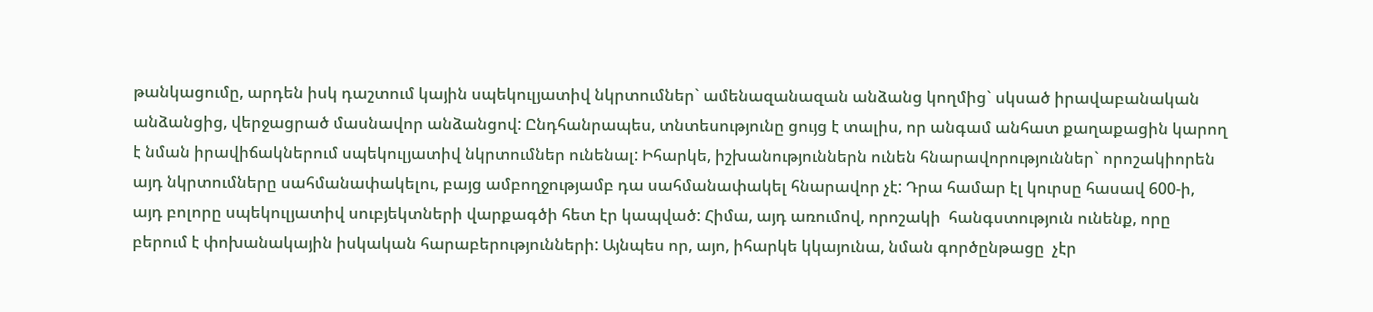թանկացումը, արդեն իսկ դաշտում կային սպեկուլյատիվ նկրտումներ` ամենազանազան անձանց կողմից` սկսած իրավաբանական անձանցից, վերջացրած մասնավոր անձանցով: Ընդհանրապես, տնտեսությունը ցույց է տալիս, որ անգամ անհատ քաղաքացին կարող է նման իրավիճակներում սպեկուլյատիվ նկրտումներ ունենալ: Իհարկե, իշխանություններն ունեն հնարավորություններ` որոշակիորեն այդ նկրտումները սահմանափակելու, բայց ամբողջությամբ դա սահմանափակել հնարավոր չէ: Դրա համար էլ կուրսը հասավ 600-ի, այդ բոլորը սպեկուլյատիվ սուբյեկտների վարքագծի հետ էր կապված: Հիմա, այդ առումով, որոշակի  հանգստություն ունենք, որը բերում է փոխանակային իսկական հարաբերությունների: Այնպես որ, այո, իհարկե կկայունա, նման գործընթացը  չէր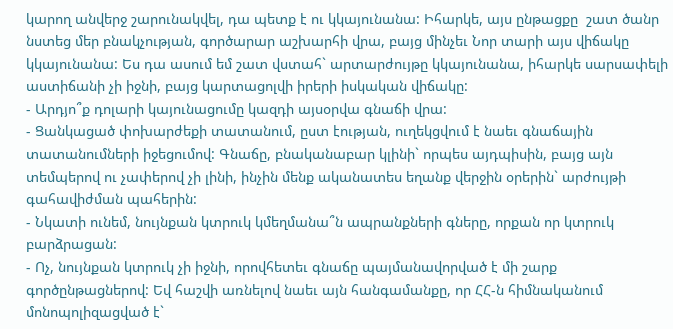կարող անվերջ շարունակվել, դա պետք է ու կկայունանա: Իհարկե, այս ընթացքը  շատ ծանր նստեց մեր բնակչության, գործարար աշխարհի վրա, բայց մինչեւ Նոր տարի այս վիճակը կկայունանա: Ես դա ասում եմ շատ վստահ` արտարժույթը կկայունանա, իհարկե սարսափելի աստիճանի չի իջնի, բայց կարտացոլվի իրերի իսկական վիճակը:
- Արդյո՞ք դոլարի կայունացումը կազդի այսօրվա գնաճի վրա:
- Ցանկացած փոխարժեքի տատանում, ըստ էության, ուղեկցվում է նաեւ գնաճային տատանումների իջեցումով: Գնաճը, բնականաբար կլինի` որպես այդպիսին, բայց այն տեմպերով ու չափերով չի լինի, ինչին մենք ականատես եղանք վերջին օրերին` արժույթի գահավիժման պահերին:
- Նկատի ունեմ, նույնքան կտրուկ կմեղմանա՞ն ապրանքների գները, որքան որ կտրուկ բարձրացան:
- Ոչ, նույնքան կտրուկ չի իջնի, որովհետեւ գնաճը պայմանավորված է մի շարք գործընթացներով: Եվ հաշվի առնելով նաեւ այն հանգամանքը, որ ՀՀ-ն հիմնականում մոնոպոլիզացված է`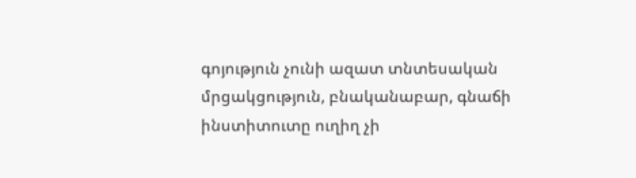գոյություն չունի ազատ տնտեսական մրցակցություն, բնականաբար, գնաճի ինստիտուտը ուղիղ չի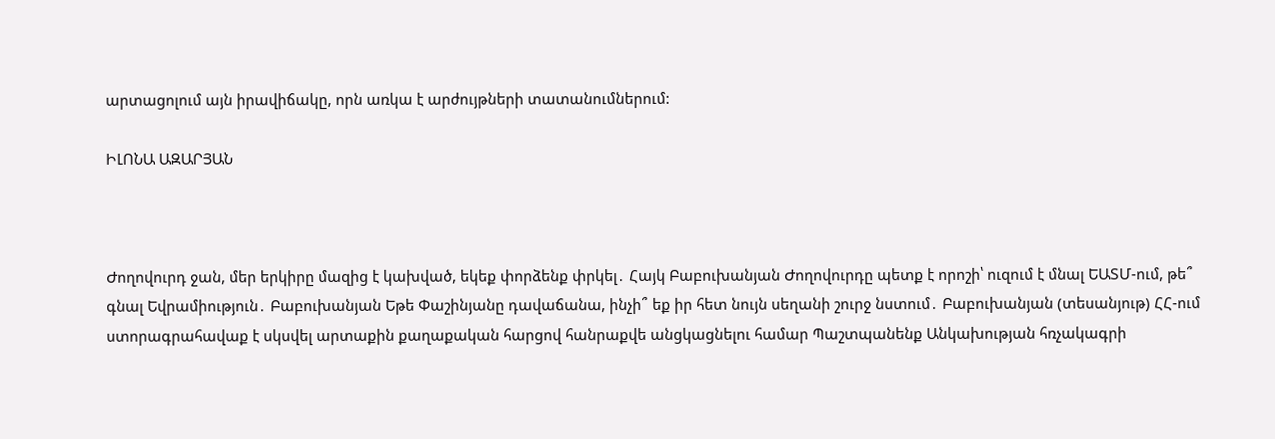արտացոլում այն իրավիճակը, որն առկա է արժույթների տատանումներում:

ԻԼՈՆԱ ԱԶԱՐՅԱՆ



Ժողովուրդ ջան, մեր երկիրը մազից է կախված, եկեք փորձենք փրկել․ Հայկ Բաբուխանյան Ժողովուրդը պետք է որոշի՝ ուզում է մնալ ԵԱՏՄ-ում, թե՞ գնալ Եվրամիություն․ Բաբուխանյան Եթե Փաշինյանը դավաճանա, ինչի՞ եք իր հետ նույն սեղանի շուրջ նստում․ Բաբուխանյան (տեսանյութ) ՀՀ-ում ստորագրահավաք է սկսվել արտաքին քաղաքական հարցով հանրաքվե անցկացնելու համար Պաշտպանենք Անկախության հռչակագրի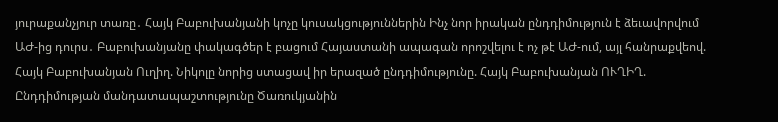յուրաքանչյուր տառը․ Հայկ Բաբուխանյանի կոչը կուսակցություններին Ինչ նոր իրական ընդդիմություն է ձեւավորվում ԱԺ-ից դուրս․ Բաբուխանյանը փակագծեր է բացում Հայաստանի ապագան որոշվելու է ոչ թէ ԱԺ-ում, այլ հանրաքվեով. Հայկ Բաբուխանյան Ուղիղ. Նիկոլը նորից ստացավ իր երազած ընդդիմությունը. Հայկ Բաբուխանյան ՈՒՂԻՂ. Ընդդիմության մանդատապաշտությունը Ծառուկյանին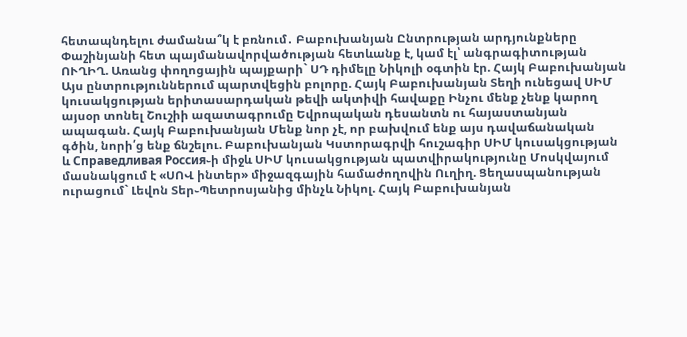հետապնդելու ժամանա՞կ է բռնում․ Բաբուխանյան Ընտրության արդյունքները Փաշինյանի հետ պայմանավորվածության հետևանք է, կամ էլ՝ անգրագիտության ՈՒՂԻՂ. Առանց փողոցային պայքարի` ՍԴ դիմելը Նիկոլի օգտին էր. Հայկ Բաբուխանյան Այս ընտրություններում պարտվեցին բոլորը. Հայկ Բաբուխանյան Տեղի ունեցավ ՍԻՄ կուսակցության երիտասարդական թեվի ակտիվի հավաքը Ինչու մենք չենք կարող այսօր տոնել Շուշիի ազատագրումը Եվրոպական դեսանտն ու հայաստանյան ապագան. Հայկ Բաբուխանյան Մենք նոր չէ, որ բախվում ենք այս դավաճանական գծին, նորի՛ց ենք ճնշելու. Բաբուխանյան Կստորագրվի հուշագիր ՍԻՄ կուսակցության և Справедливая Россия֊ի միջև ՍԻՄ կուսակցության պատվիրակությունը Մոսկվայում մասնակցում է «ՍՈՎ ինտեր» միջազգային համաժողովին Ուղիղ. Ցեղասպանության ուրացում` Լեվոն Տեր֊Պետրոսյանից մինչև Նիկոլ. Հայկ Բաբուխանյան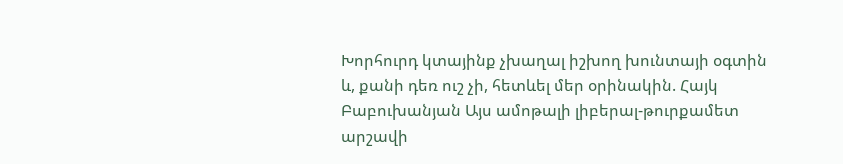Խորհուրդ կտայինք չխաղալ իշխող խունտայի օգտին և, քանի դեռ ուշ չի, հետևել մեր օրինակին. Հայկ Բաբուխանյան Այս ամոթալի լիբերալ-թուրքամետ արշավի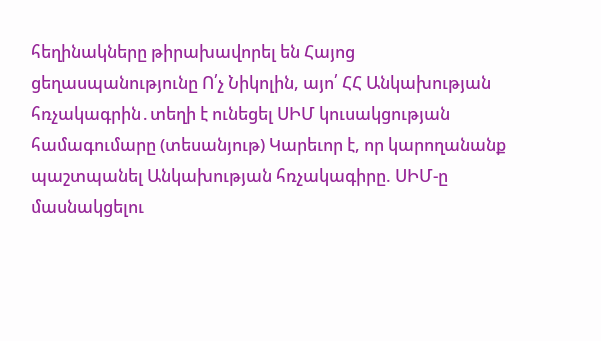հեղինակները թիրախավորել են Հայոց ցեղասպանությունը Ո՛չ Նիկոլին, այո՛ ՀՀ Անկախության հռչակագրին․տեղի է ունեցել ՍԻՄ կուսակցության համագումարը (տեսանյութ) Կարեւոր է, որ կարողանանք պաշտպանել Անկախության հռչակագիրը. ՍԻՄ-ը մասնակցելու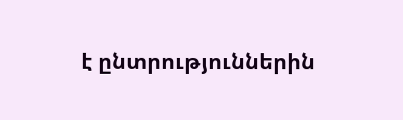է ընտրություններին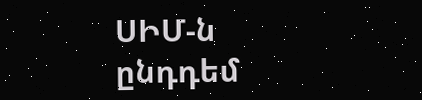ՍԻՄ-ն ընդդեմ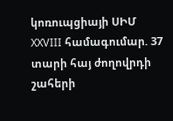կոռուպցիայի ՍԻՄ XXVIII համագումար. 37 տարի հայ ժողովրդի շահերի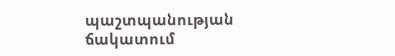պաշտպանության ճակատում